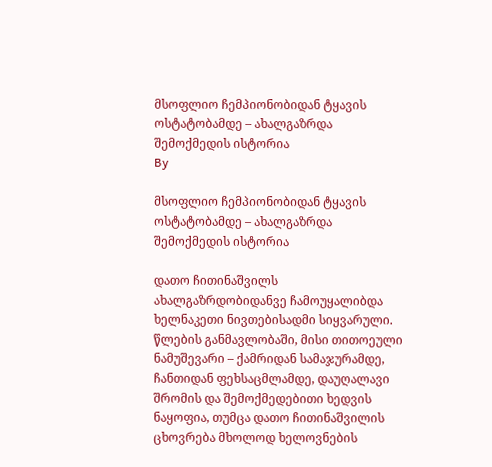მსოფლიო ჩემპიონობიდან ტყავის ოსტატობამდე – ახალგაზრდა შემოქმედის ისტორია
By

მსოფლიო ჩემპიონობიდან ტყავის ოსტატობამდე – ახალგაზრდა შემოქმედის ისტორია

დათო ჩითინაშვილს ახალგაზრდობიდანვე ჩამოუყალიბდა ხელნაკეთი ნივთებისადმი სიყვარული. წლების განმავლობაში, მისი თითოეული ნამუშევარი – ქამრიდან სამაჯურამდე, ჩანთიდან ფეხსაცმლამდე, დაუღალავი შრომის და შემოქმედებითი ხედვის ნაყოფია, თუმცა დათო ჩითინაშვილის ცხოვრება მხოლოდ ხელოვნების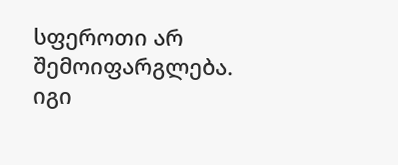სფეროთი არ შემოიფარგლება. იგი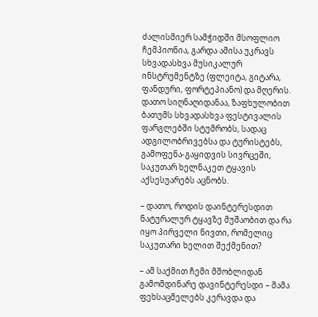ძალისმიერ სამჭიდში მსოფლიო ჩემპიონია, გარდა ამისა უკრავს სხვადასხვა მუსიკალურ ინსტრუმენტზე (ფლეიტა, გიტარა, ფანდური, ფორტეპიანო) და მღერის.
დათო სიღნაღიდანაა, ზაფხულობით ბათუმს სხვადასხვა ფესტივალის ფარგლებში სტუმრობს, სადაც ადგილობრივებსა და ტურისტებს, გამოფენა-გაყიდვის სივრცეში, საკუთარ ხელნაკეთ ტყავის აქსესუარებს აცნობს.

– დათო, როდის დაინტერესდით ნატურალურ ტყავზე მუშაობით და რა იყო პირველი ნივთი, რომელიც საკუთარი ხელით შექმენით?

– ამ საქმით ჩემი მშობლიდან გამომდინარე დავინტერესდი – მამა ფეხსაცმელებს კერავდა და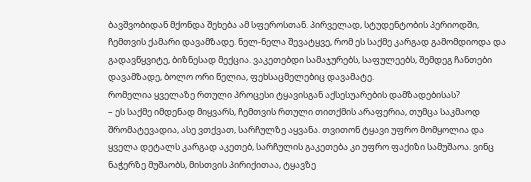ბავშვობიდან მქონდა შეხება ამ სფეროსთან. პირველად, სტუდენტობის პერიოდში, ჩემთვის ქამარი დავამზადე. ნელ-ნელა შევატყვე, რომ ეს საქმე კარგად გამომდიოდა და გადავწყვიტე, ბიზნესად მექცია. ვაკეთებდი სამაჯურებს, საფულეებს, შემდეგ ჩანთები დავამზადე, ბოლო ორი წელია, ფეხსაცმელებიც დავამატე.
რომელია ყველაზე რთული პროცესი ტყავისგან აქსესუარების დამზადებისას?
– ეს საქმე იმდენად მიყვარს, ჩემთვის რთული თითქმის არაფერია, თუმცა საკმაოდ შრომატევადია, ასე ვთქვათ, სარჩულზე აყვანა. თვითონ ტყავი უფრო მომყოლია და ყველა დეტალს კარგად აკეთებ, სარჩულის გაკეთება კი უფრო ფაქიზი სამუშაოა. ვინც ნაჭერზე მუშაობს, მისთვის პირიქითაა, ტყავზე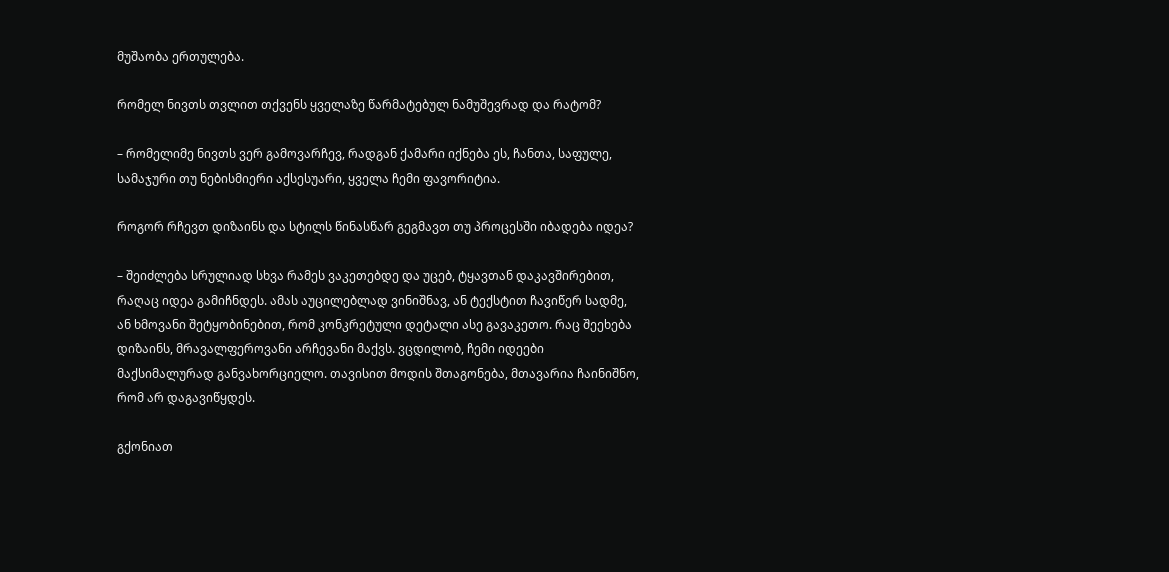მუშაობა ერთულება.

რომელ ნივთს თვლით თქვენს ყველაზე წარმატებულ ნამუშევრად და რატომ?

– რომელიმე ნივთს ვერ გამოვარჩევ, რადგან ქამარი იქნება ეს, ჩანთა, საფულე, სამაჯური თუ ნებისმიერი აქსესუარი, ყველა ჩემი ფავორიტია.

როგორ რჩევთ დიზაინს და სტილს წინასწარ გეგმავთ თუ პროცესში იბადება იდეა?

– შეიძლება სრულიად სხვა რამეს ვაკეთებდე და უცებ, ტყავთან დაკავშირებით, რაღაც იდეა გამიჩნდეს. ამას აუცილებლად ვინიშნავ, ან ტექსტით ჩავიწერ სადმე, ან ხმოვანი შეტყობინებით, რომ კონკრეტული დეტალი ასე გავაკეთო. რაც შეეხება დიზაინს, მრავალფეროვანი არჩევანი მაქვს. ვცდილობ, ჩემი იდეები მაქსიმალურად განვახორციელო. თავისით მოდის შთაგონება, მთავარია ჩაინიშნო, რომ არ დაგავიწყდეს.

გქონიათ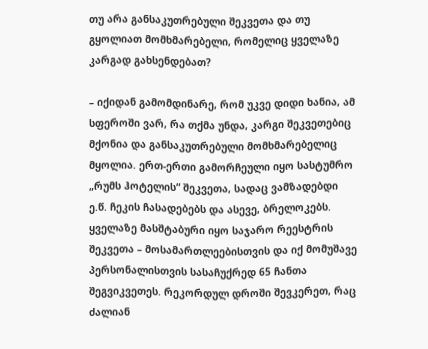თუ არა განსაკუთრებული შეკვეთა და თუ გყოლიათ მომხმარებელი, რომელიც ყველაზე კარგად გახსენდებათ?

– იქიდან გამომდინარე, რომ უკვე დიდი ხანია, ამ სფეროში ვარ, რა თქმა უნდა, კარგი შეკვეთებიც მქონია და განსაკუთრებული მომხმარებელიც მყოლია. ერთ-ერთი გამორჩეული იყო სასტუმრო „რუმს ჰოტელის“ შეკვეთა, სადაც ვამზადებდი ე.წ. ჩეკის ჩასადებებს და ასევე, ბრელოკებს. ყველაზე მასშტაბური იყო საჯარო რეესტრის შეკვეთა – მოსამართლეებისთვის და იქ მომუშავე პერსონალისთვის სასაჩუქრედ 65 ჩანთა შეგვიკვეთეს. რეკორდულ დროში შევკერეთ, რაც ძალიან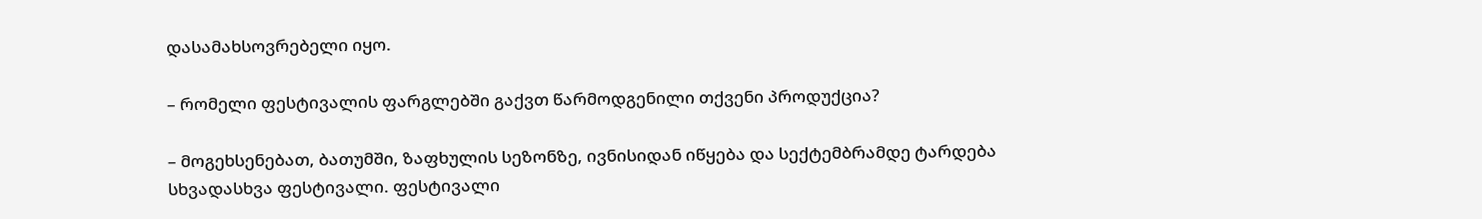დასამახსოვრებელი იყო.

– რომელი ფესტივალის ფარგლებში გაქვთ წარმოდგენილი თქვენი პროდუქცია?

– მოგეხსენებათ, ბათუმში, ზაფხულის სეზონზე, ივნისიდან იწყება და სექტემბრამდე ტარდება სხვადასხვა ფესტივალი. ფესტივალი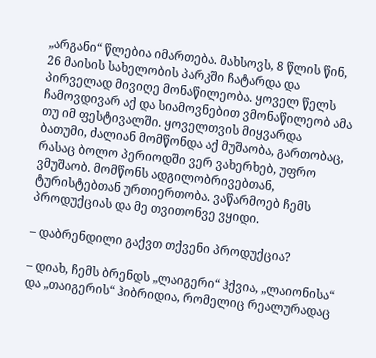„არგანი“ წლებია იმართება. მახსოვს, 8 წლის წინ, 26 მაისის სახელობის პარკში ჩატარდა და პირველად მივიღე მონაწილეობა. ყოველ წელს ჩამოვდივარ აქ და სიამოვნებით ვმონაწილეობ ამა თუ იმ ფესტივალში. ყოველთვის მიყვარდა ბათუმი, ძალიან მომწონდა აქ მუშაობა, გართობაც, რასაც ბოლო პერიოდში ვერ ვახერხებ, უფრო ვმუშაობ. მომწონს ადგილობრივებთან, ტურისტებთან ურთიერთობა. ვაწარმოებ ჩემს პროდუქციას და მე თვითონვე ვყიდი.

– დაბრენდილი გაქვთ თქვენი პროდუქცია?

– დიახ, ჩემს ბრენდს „ლაიგერი“ ჰქვია, „ლაიონისა“ და „თაიგერის“ ჰიბრიდია, რომელიც რეალურადაც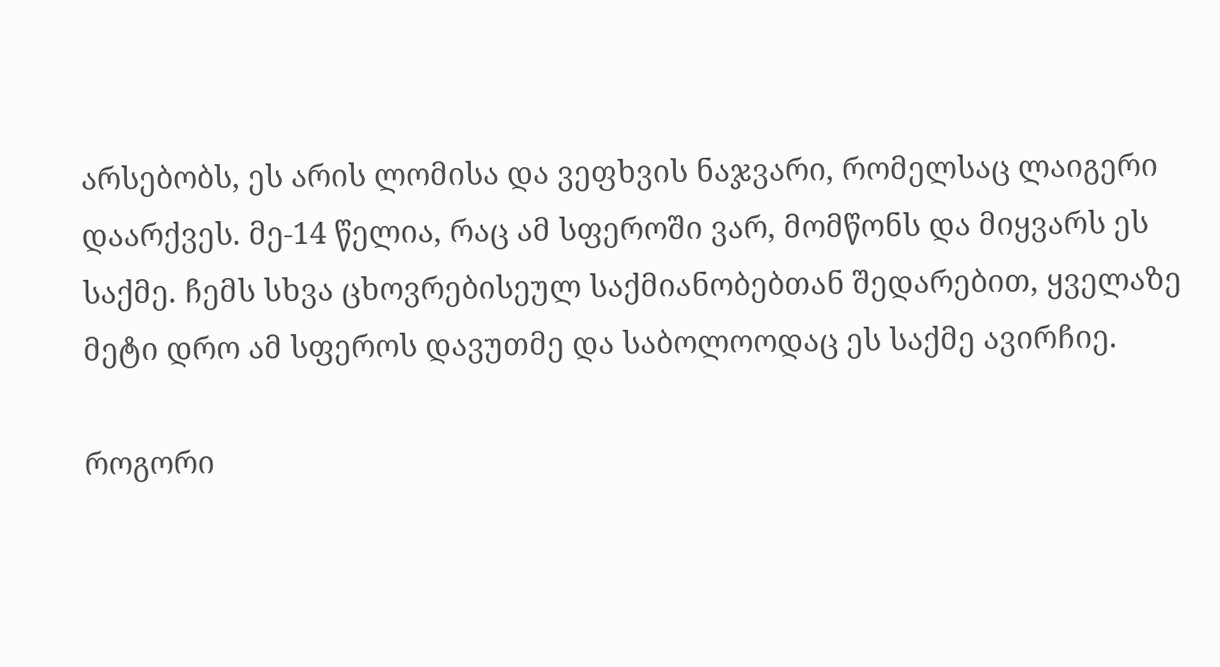არსებობს, ეს არის ლომისა და ვეფხვის ნაჯვარი, რომელსაც ლაიგერი დაარქვეს. მე-14 წელია, რაც ამ სფეროში ვარ, მომწონს და მიყვარს ეს საქმე. ჩემს სხვა ცხოვრებისეულ საქმიანობებთან შედარებით, ყველაზე მეტი დრო ამ სფეროს დავუთმე და საბოლოოდაც ეს საქმე ავირჩიე.

როგორი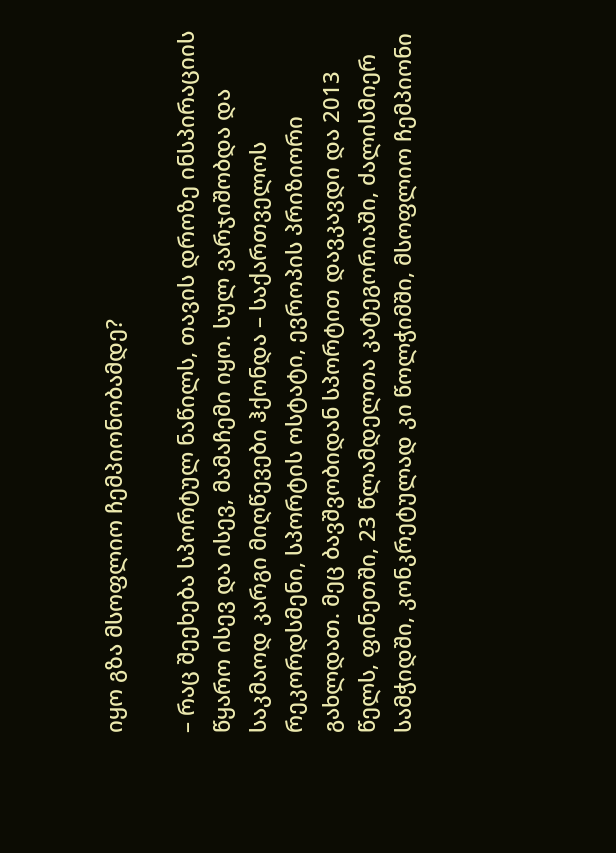იყო გზა მსოფლიო ჩემპიონობამდე?

– რაც შეეხება სპორტულ ნაწილს, თავის დროზე ინსპირაციის წყარო ისევ და ისევ, მამაჩემი იყო. სულ ვარჯიშობდა და საკმაოდ კარგი მიღწევები ჰქონდა – საქართველოს რეკორდსმენი, სპორტის ოსტატი, ევროპის პრიზიორი გახლდათ. მეც ბავშვობიდან სპორტით დავკავდი და 2013 წელს, ფინეთში, 23 წლამდელთა კატეგორიაში, ძალისმიერ სამჭიდში, კონკრეტულად კი წოლჭიმში, მსოფლიო ჩემპიონი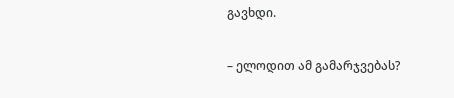გავხდი.

– ელოდით ამ გამარჯვებას?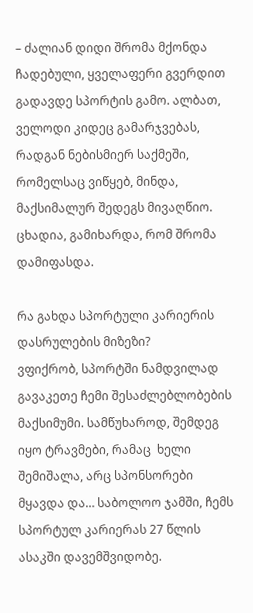– ძალიან დიდი შრომა მქონდა ჩადებული, ყველაფერი გვერდით გადავდე სპორტის გამო. ალბათ, ველოდი კიდეც გამარჯვებას, რადგან ნებისმიერ საქმეში, რომელსაც ვიწყებ, მინდა, მაქსიმალურ შედეგს მივაღწიო. ცხადია, გამიხარდა, რომ შრომა დამიფასდა.

რა გახდა სპორტული კარიერის დასრულების მიზეზი?
ვფიქრობ, სპორტში ნამდვილად გავაკეთე ჩემი შესაძლებლობების მაქსიმუმი. სამწუხაროდ, შემდეგ იყო ტრავმები, რამაც  ხელი შემიშალა, არც სპონსორები მყავდა და… საბოლოო ჯამში, ჩემს სპორტულ კარიერას 27 წლის ასაკში დავემშვიდობე.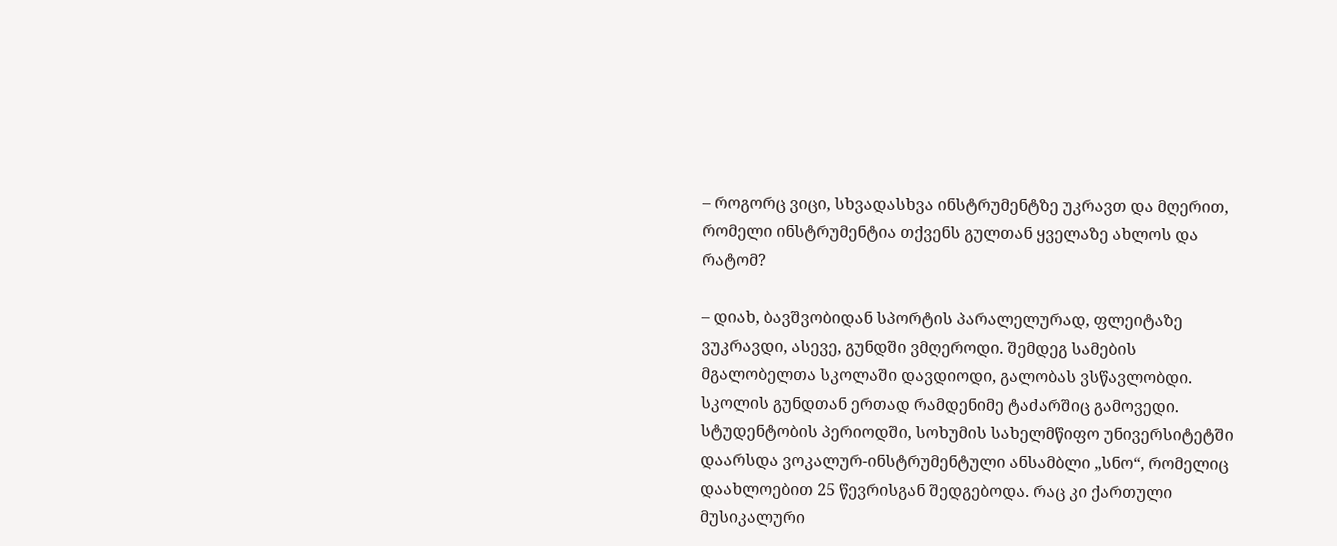– როგორც ვიცი, სხვადასხვა ინსტრუმენტზე უკრავთ და მღერით, რომელი ინსტრუმენტია თქვენს გულთან ყველაზე ახლოს და რატომ?

– დიახ, ბავშვობიდან სპორტის პარალელურად, ფლეიტაზე ვუკრავდი, ასევე, გუნდში ვმღეროდი. შემდეგ სამების მგალობელთა სკოლაში დავდიოდი, გალობას ვსწავლობდი. სკოლის გუნდთან ერთად რამდენიმე ტაძარშიც გამოვედი. სტუდენტობის პერიოდში, სოხუმის სახელმწიფო უნივერსიტეტში დაარსდა ვოკალურ-ინსტრუმენტული ანსამბლი „სნო“, რომელიც დაახლოებით 25 წევრისგან შედგებოდა. რაც კი ქართული მუსიკალური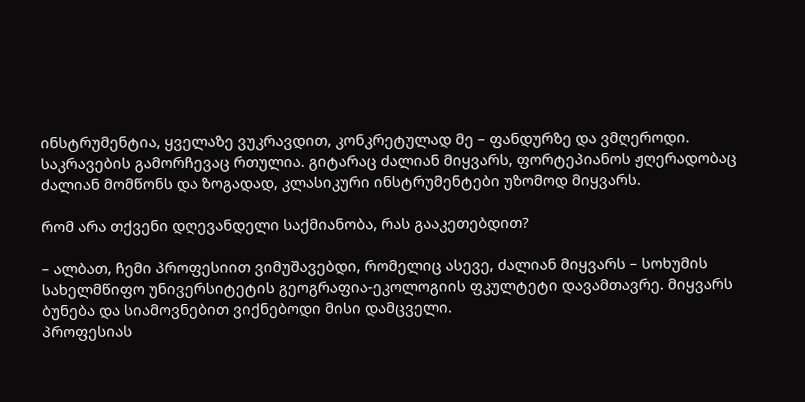ინსტრუმენტია, ყველაზე ვუკრავდით, კონკრეტულად მე – ფანდურზე და ვმღეროდი. საკრავების გამორჩევაც რთულია. გიტარაც ძალიან მიყვარს, ფორტეპიანოს ჟღერადობაც ძალიან მომწონს და ზოგადად, კლასიკური ინსტრუმენტები უზომოდ მიყვარს.

რომ არა თქვენი დღევანდელი საქმიანობა, რას გააკეთებდით?

– ალბათ, ჩემი პროფესიით ვიმუშავებდი, რომელიც ასევე, ძალიან მიყვარს – სოხუმის სახელმწიფო უნივერსიტეტის გეოგრაფია-ეკოლოგიის ფკულტეტი დავამთავრე. მიყვარს ბუნება და სიამოვნებით ვიქნებოდი მისი დამცველი.
პროფესიას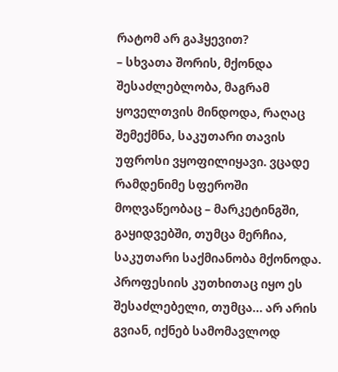რატომ არ გაჰყევით?
– სხვათა შორის, მქონდა შესაძლებლობა, მაგრამ ყოველთვის მინდოდა, რაღაც შემექმნა, საკუთარი თავის უფროსი ვყოფილიყავი. ვცადე რამდენიმე სფეროში მოღვაწეობაც – მარკეტინგში, გაყიდვებში, თუმცა მერჩია, საკუთარი საქმიანობა მქონოდა. პროფესიის კუთხითაც იყო ეს შესაძლებელი, თუმცა… არ არის გვიან, იქნებ სამომავლოდ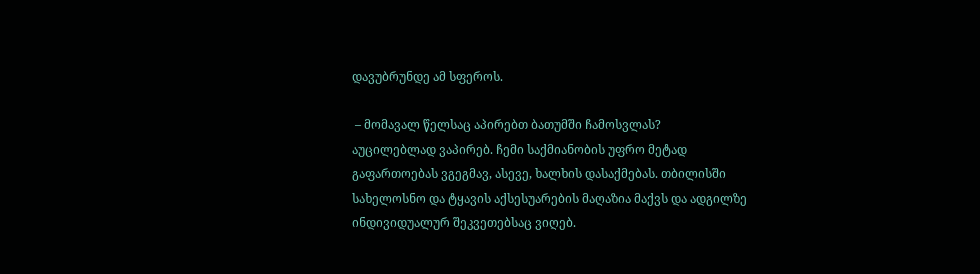დავუბრუნდე ამ სფეროს.

 – მომავალ წელსაც აპირებთ ბათუმში ჩამოსვლას?
აუცილებლად ვაპირებ. ჩემი საქმიანობის უფრო მეტად გაფართოებას ვგეგმავ, ასევე, ხალხის დასაქმებას. თბილისში სახელოსნო და ტყავის აქსესუარების მაღაზია მაქვს და ადგილზე ინდივიდუალურ შეკვეთებსაც ვიღებ.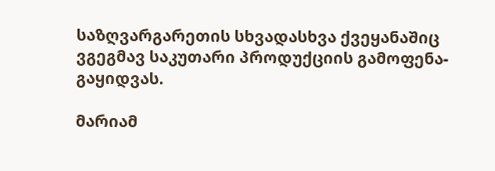საზღვარგარეთის სხვადასხვა ქვეყანაშიც ვგეგმავ საკუთარი პროდუქციის გამოფენა-გაყიდვას.

მარიამ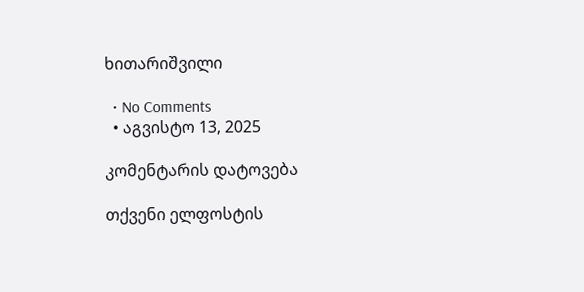ხითარიშვილი

  • No Comments
  • აგვისტო 13, 2025

კომენტარის დატოვება

თქვენი ელფოსტის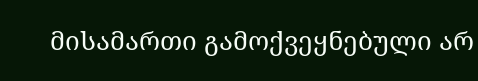მისამართი გამოქვეყნებული არ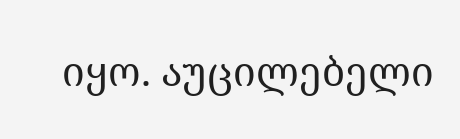იყო. აუცილებელი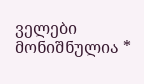ველები მონიშნულია *